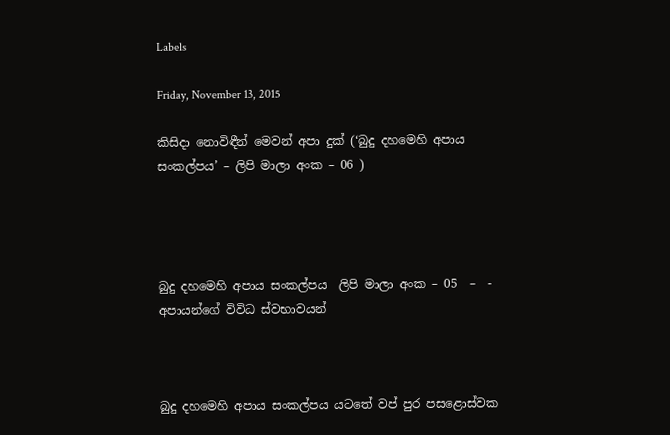Labels

Friday, November 13, 2015

කිසිදා නොවිඳීන් මෙවන් අපා දුක් (‘බුදු දහමෙහි අපාය සංකල්පය’ – ලිපි මාලා අංක – 06 )




බුදු දහමෙහි අපාය සංකල්පය  ලිපි මාලා අංක – 05  –  - අපායන්ගේ විවිධ ස්වභාවයන්



බුදු දහමෙහි අපාය සංකල්පය යටතේ වප් පුර පසළොස්වක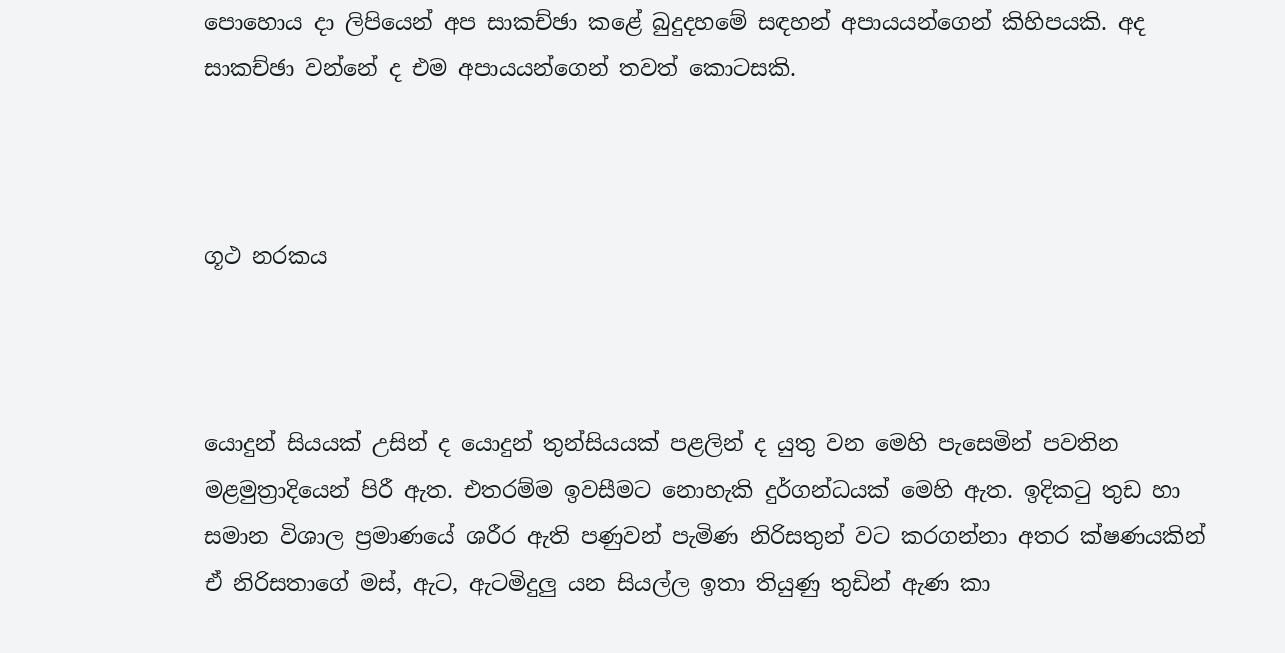පොහොය දා ලිපියෙන් අප සාකච්ඡා කළේ බුදුදහමේ සඳහන් අපායයන්ගෙන් කිහිපයකි. අද සාකච්ඡා වන්නේ ද එම අපායයන්ගෙන් තවත් කොටසකි.



ගූථ නරකය



යොදුන් සියයක් උසින් ද යොදුන් තුන්සියයක් පළලින් ද යුතු වන මෙහි පැසෙමින් පවතින මළමුත්‍රාදියෙන් පිරී ඇත. එතරම්ම ඉවසීමට නොහැකි දුර්ගන්ධයක් මෙහි ඇත. ඉදිකටු තුඩ හා සමාන විශාල ප්‍රමාණයේ ශරීර ඇති පණුවන් පැමිණ නිරිසතුන් වට කරගන්නා අතර ක්ෂණයකින් ඒ නිරිසතාගේ මස්, ඇට, ඇටමිදුලු යන සියල්ල ඉතා තියුණු තුඩින් ඇණ කා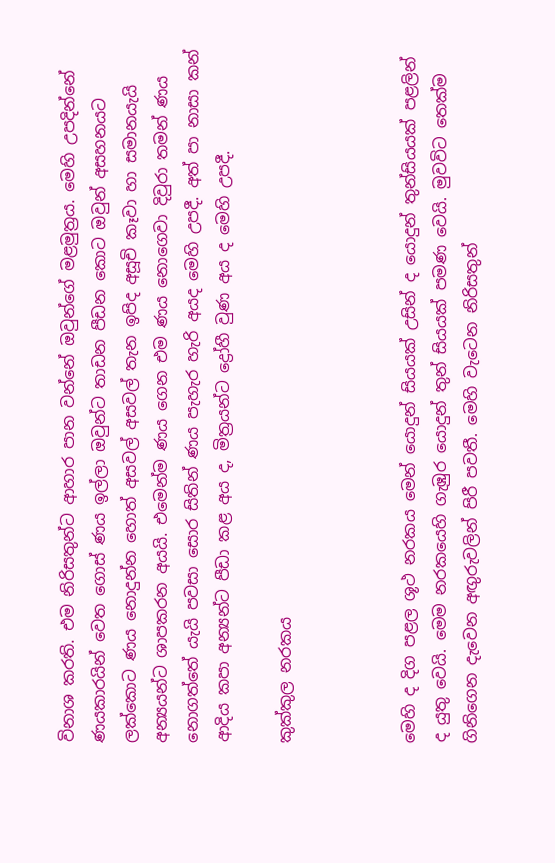විනාශ කරති. එම නිරිසතුන්ට ආහාර පාන වන්නේ ඔවුන්ගේ මළමුත්‍රය. මෙහි උපදින්නේ ණයකාරයින් වෙත ගොස් ණය ඉල්ලා ඔවුන්ට තාඩන පීඩන කොට ඔවුන් අසහනයට ලක්කොට ණය නොදුන්න හොත් අසවල් අසවල් තැන ඉපිද අසූචි කෑවා හා සමානයැයි අන්‍යයන්ට ශාපකරන අයයි. එමෙන්ම ණය ගෙන එම ණය නොගෙවා දිවුරා තමන් ණය නොගත්තේ යැයි පවසා සොර සිතින් ණය පැහැර හැරි අයද මෙහි උපදී. අත් පා නාසා කන් ආදිය කපා අන්‍යන්ට පීඩා කළ අය ද, මිත්‍රයන්ට ද්‍රෝහී වුණ අය ද මෙහි උපදී.

කුක්කුල නරකය



මෙහි ද දිග පළල ශූථ නරකය මෙන් යොදුන් සියයක් උසින් ද යොදුන් තුන්සියයක් පළලින් ද යුතු වෙයි. මෙම නරකයෙහි ගැඹුර යොදුන් තුන් සියයක් පමණ වෙයි. මුවවිට තෙක්ම ගිනිගෙන දැවෙන අඟුරුවලින් පිරී පවතී. මෙහි වැටෙන නිරිසතුන්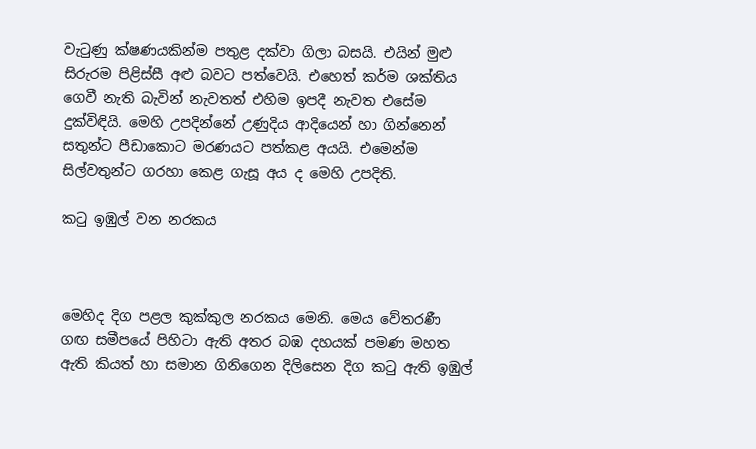වැටුණු ක්ෂණයකින්ම පතුළ දක්වා ගිලා බසයි. එයින් මුළු සිරුරම පිළිස්සී අළු බවට පත්වෙයි. එහෙත් කර්ම ශක්තිය ගෙවී නැති බැවින් නැවතත් එහිම ඉපදී නැවත එසේම දුක්විඳියි. මෙහි උපදින්නේ උණුදිය ආදියෙන් හා ගින්නෙන් සතුන්ට පීඩාකොට මරණයට පත්කළ අයයි. එමෙන්ම සිල්වතුන්ට ගරහා කෙළ ගැසූ අය ද මෙහි උපදිති.

කටු ඉඹුල් වන නරකය



මෙහිද දිග පළල කුක්කුල නරකය මෙනි. මෙය වේතරණී ගඟ සමීපයේ පිහිටා ඇති අතර බඹ දහයක් පමණ මහත ඇති කියත් හා සමාන ගිනිගෙන දිලිසෙන දිග කටු ඇති ඉඹුල්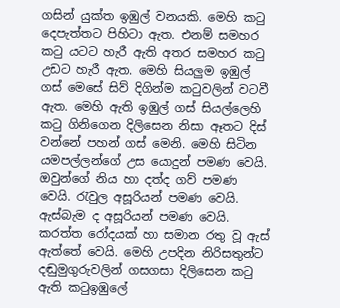ගසින් යුක්ත ඉඹුල් වනයකි. මෙහි කටු දෙපැත්තට පිහිටා ඇත. එනම් සමහර කටු යටට හැරී ඇති අතර සමහර කටු උඩට හැරී ඇත. මෙහි සියලුම ඉඹුල් ගස් මෙසේ සිව් දිගින්ම කටුවලින් වටවී ඇත. මෙහි ඇති ඉඹුල් ගස් සියල්ලෙහි කටු ගිනිගෙන දිලිසෙන නිසා ඈතට දිස් වන්නේ පහන් ගස් මෙනි. මෙහි සිටින යමපල්ලන්ගේ උස යොදුන් පමණ වෙයි. ඔවුන්ගේ නිය හා දත්ද ගව් පමණ වෙයි. රැවුල අසූරියන් පමණ වෙයි. ඇස්බැම ද අසූරියන් පමණ වෙයි. කරත්ත රෝදයක් හා සමාන රතු වූ ඇස් ඇත්තේ වෙයි. මෙහි උපදින නිරිසතුන්ට දඬුමුගුරුවලින් ගසගසා දිලිසෙන කටු ඇති කටුඉඹුලේ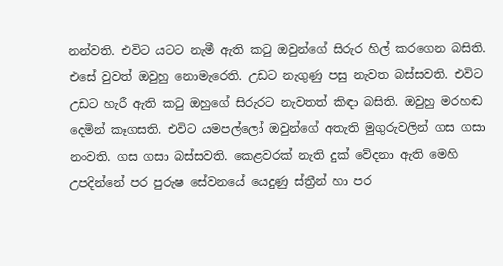නන්වති. එවිට යටට නැමී ඇති කටු ඔවුන්ගේ සිරුර හිල් කරගෙන බසිති. එසේ වුවත් ඔවුහු නොමැරෙති. උඩට නැගුණු පසු නැවත බස්සවති. එවිට උඩට හැරී ඇති කටු ඔහුගේ සිරුරට නැවතත් කිඳා බසිති. ඔවුහු මරහඬ දෙමින් කෑගසති. එවිට යමපල්ලෝ ඔවුන්ගේ අතැති මුගුරුවලින් ගස ගසා නංවති. ගස ගසා බස්සවති. කෙළවරක් නැති දුක් වේදනා ඇති මෙහි උපදින්නේ පර පුරුෂ සේවනයේ යෙදුණු ස්ත්‍රීන් හා පර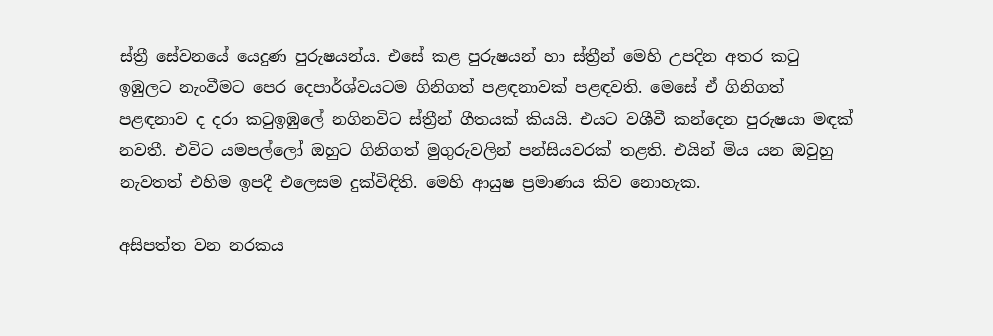ස්ත්‍රී සේවනයේ යෙදුණ පුරුෂයන්ය. එසේ කළ පුරුෂයන් හා ස්ත්‍රීන් මෙහි උපදින අතර කටු ඉඹුලට නැංවීමට පෙර දෙපාර්ශ්වයටම ගිනිගත් පළඳනාවක් පළඳවති. මෙසේ ඒ ගිනිගත් පළඳනාව ද දරා කටුඉඹුලේ නගිනවිට ස්ත්‍රීන් ගීතයක් කියයි. එයට වශීවී කන්දෙන පුරුෂයා මඳක් නවතී. එවිට යමපල්ලෝ ඔහුට ගිනිගත් මුගුරුවලින් පන්සියවරක් තළති. එයින් මිය යන ඔවුහු නැවතත් එහිම ඉපදී එලෙසම දුක්විඳිති. මෙහි ආයුෂ ප්‍රමාණය කිව නොහැක.

අසිපත්ත වන නරකය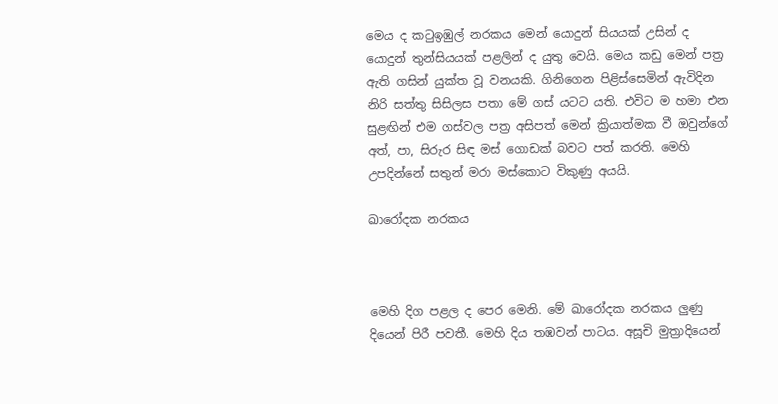මෙය ද කටුඉඹුල් නරකය මෙන් යොදුන් සියයක් උසින් ද යොදුන් තුන්සියයක් පළලින් ද යුතු වෙයි. මෙය කඩු මෙන් පත්‍ර ඇති ගසින් යුක්ත වූ වනයකි. ගිනිගෙන පිළිස්සෙමින් ඇවිදින නිරි සත්තු සිසිලස පතා මේ ගස් යටට යති. එවිට ම හමා එන සුළඟින් එම ගස්වල පත්‍ර අසිපත් මෙන් ක්‍රියාත්මක වී ඔවුන්ගේ අත්, පා, සිරුර සිඳ මස් ගොඩක් බවට පත් කරති. මෙහි උපදින්නේ සතුන් මරා මස්කොට විකුණු අයයි.

ඛාරෝදක නරකය



මෙහි දිග පළල ද පෙර මෙනි. මේ ඛාරෝදක නරකය ලුණු දියෙන් පිරී පවතී. මෙහි දිය තඹවන් පාටය. අසූචි මුත්‍රාදියෙන්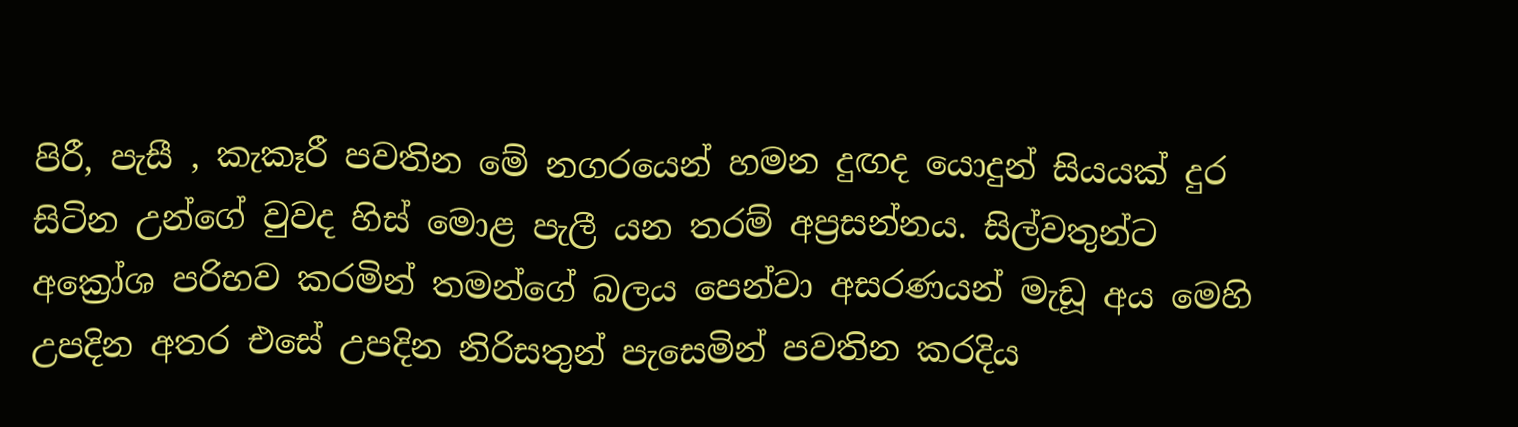පිරී, පැසී , කැකෑරී පවතින මේ නගරයෙන් හමන දුඟද යොදුන් සියයක් දුර සිටින උන්ගේ වුවද හිස් මොළ පැලී යන තරම් අප්‍රසන්නය. සිල්වතුන්ට අක්‍රෝශ පරිභව කරමින් තමන්ගේ බලය පෙන්වා අසරණයන් මැඩූ අය මෙහි උපදින අතර එසේ උපදින නිරිසතුන් පැසෙමින් පවතින කරදිය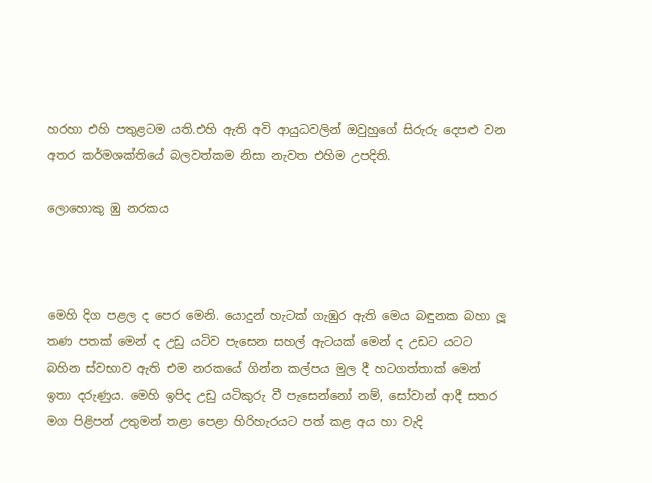හරහා එහි පතුළටම යති.එහි ඇති අවි ආයුධවලින් ඔවුහුගේ සිරුරු දෙපළු වන අතර කර්මශක්තියේ බලවත්කම නිසා නැවත එහිම උපදිති.

ලොහොකු ඹු නරකය



මෙහි දිග පළල ද පෙර මෙනි. යොදුන් හැටක් ගැඹුර ඇති මෙය බඳුනක බහා ලූ තණ පතක් මෙන් ද උඩු යටිව පැසෙන සහල් ඇටයක් මෙන් ද උඩට යටට බහින ස්වභාව ඇති එම නරකයේ ගින්න කල්පය මුල දී හටගත්තාක් මෙන් ඉතා දරුණුය. මෙහි ඉපිද උඩු යටිකුරු වී පැසෙන්නෝ නම්, සෝවාන් ආදී සතර මග පිළිපන් උතුමන් තළා පෙළා හිරිහැරයට පත් කළ අය හා වැදි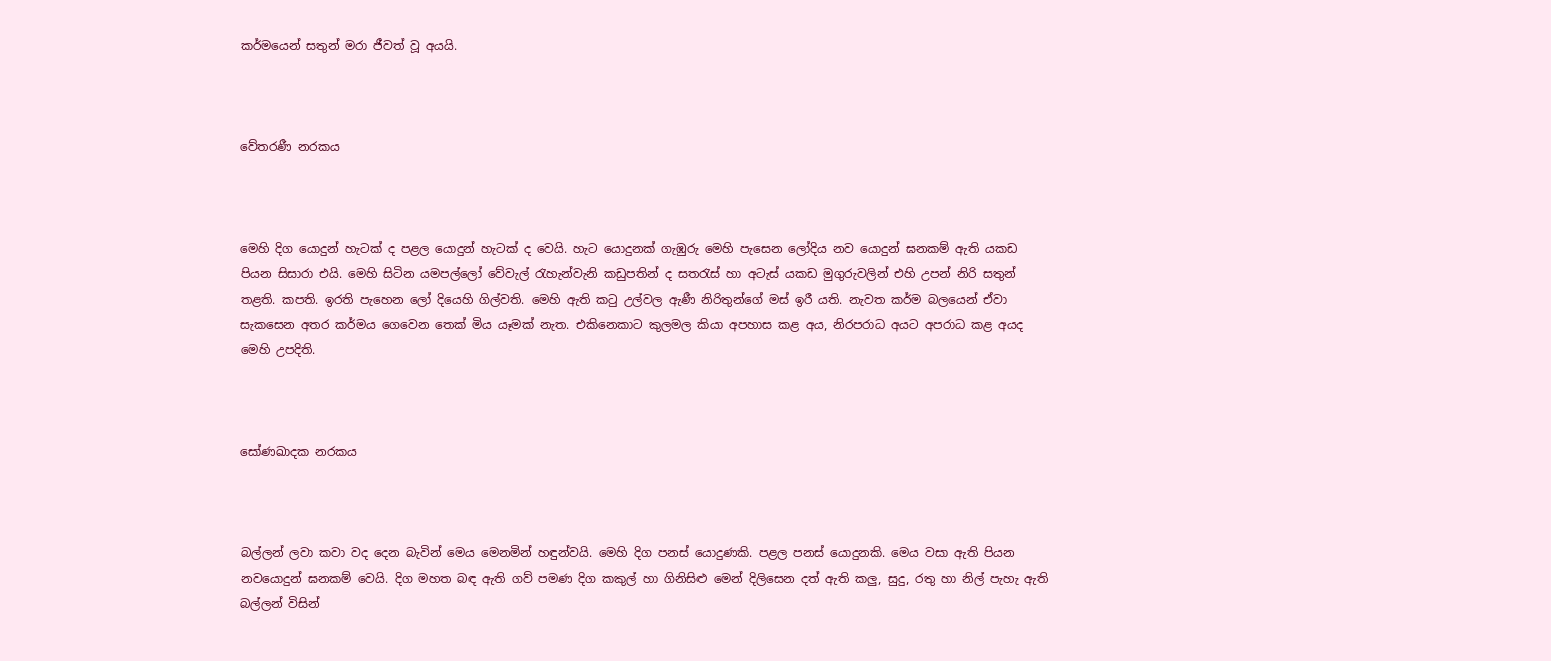කර්මයෙන් සතුන් මරා ජීවත් වූ අයයි.



වේතරණී නරකය



මෙහි දිග යොදුන් හැටක් ද පළල යොදුන් හැටක් ද වෙයි. හැට යොදුනක් ගැඹුරු මෙහි පැසෙන ලෝදිය නව යොදුන් ඝනකම් ඇති යකඩ පියන සිසාරා එයි. මෙහි සිටින යමපල්ලෝ වේවැල් රැහැන්වැනි කඩුපතින් ද සතරැස් හා අටැස් යකඩ මුගුරුවලින් එහි උපන් නිරි සතුන් තළති. කපති. ඉරති පැහෙන ලෝ දියෙහි ගිල්වති. මෙහි ඇති කටු උල්වල ඇණී නිරිතුන්ගේ මස් ඉරී යති. නැවත කර්ම බලයෙන් ඒවා සැකසෙන අතර කර්මය ගෙවෙන තෙක් මිය යෑමක් නැත. එකිනෙකාට කුලමල කියා අපහාස කළ අය, නිරපරාධ අයට අපරාධ කළ අයද මෙහි උපදිති.



සෝණඛාදක නරකය



බල්ලන් ලවා කවා වද දෙන බැවින් මෙය මෙනමින් හඳුන්වයි. මෙහි දිග පනස් යොදුණකි. පළල පනස් යොදුනකි. මෙය වසා ඇති පියන නවයොදුන් ඝනකම් වෙයි. දිග මහත බඳ ඇති ගව් පමණ දිග කකුල් හා ගිනිසිළු මෙන් දිලිසෙන දත් ඇති කලු, සුදු, රතු හා නිල් පැහැ ඇති බල්ලන් විසින්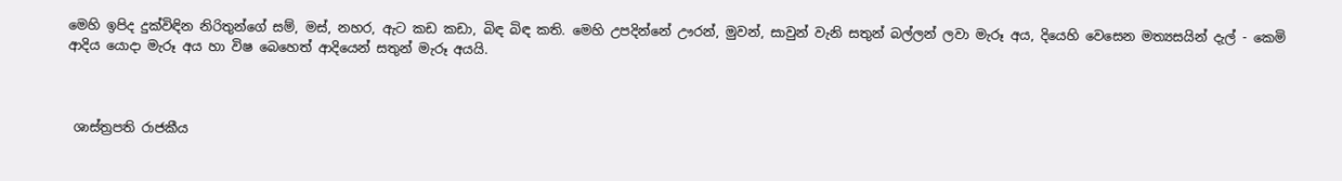මෙහි ඉපිද දුක්විඳින නිරිතුන්ගේ සම්, මස්, නහර, ඇට කඩ කඩා, බිඳ බිඳ කති. මෙහි උපදින්නේ ඌරන්, මුවන්, සාවුන් වැනි සතුන් බල්ලන් ලවා මැරූ අය, දියෙහි වෙසෙන මත්‍යසයින් දැල් - කෙමි ආදිය යොදා මැරූ අය හා විෂ බෙහෙත් ආදියෙන් සතුන් මැරූ අයයි.



 ශාස්ත්‍රපති රාජකීය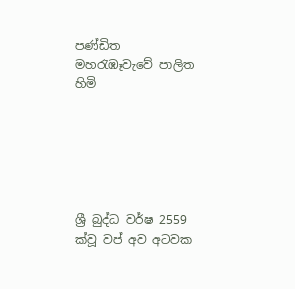පණ්ඩිත
මහරැඹෑවැවේ පාලිත හිමි






ශ්‍රී බුද්ධ වර්ෂ 2559 ක්වූ වප් අව අටවක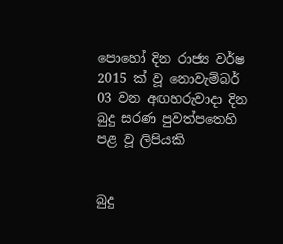පොහෝ දින රාජ්‍ය වර්ෂ 2015 ක් වූ නොවැම්බර් 03 වන අඟහරුවාදා දින බුදු සරණ පුවත්පතෙහි පළ වූ ලිපියකි


බුදු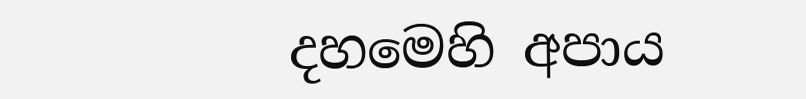දහමෙහි අපාය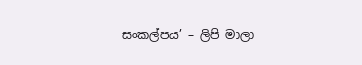සංකල්පය’ – ලිපි මාලා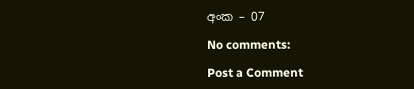අංක – 07

No comments:

Post a Comment